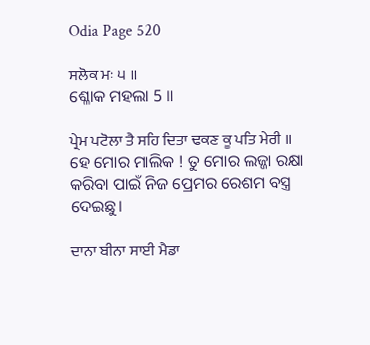Odia Page 520

ਸਲੋਕ ਮਃ ੫ ॥
ଶ୍ଳୋକ ମହଲା 5 ॥

ਪ੍ਰੇਮ ਪਟੋਲਾ ਤੈ ਸਹਿ ਦਿਤਾ ਢਕਣ ਕੂ ਪਤਿ ਮੇਰੀ ॥
ହେ ମୋର ମାଲିକ ! ତୁ ମୋର ଲଜ୍ଜା ରକ୍ଷା କରିବା ପାଇଁ ନିଜ ପ୍ରେମର ରେଶମ ବସ୍ତ୍ର ଦେଇଛୁ।

ਦਾਨਾ ਬੀਨਾ ਸਾਈ ਮੈਡਾ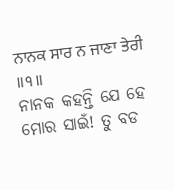ਨਾਨਕ ਸਾਰ ਨ ਜਾਣਾ ਤੇਰੀ ॥੧॥
ନାନକ କହନ୍ତି ଯେ ହେ ମୋର ସାଇଁ! ତୁ ବଡ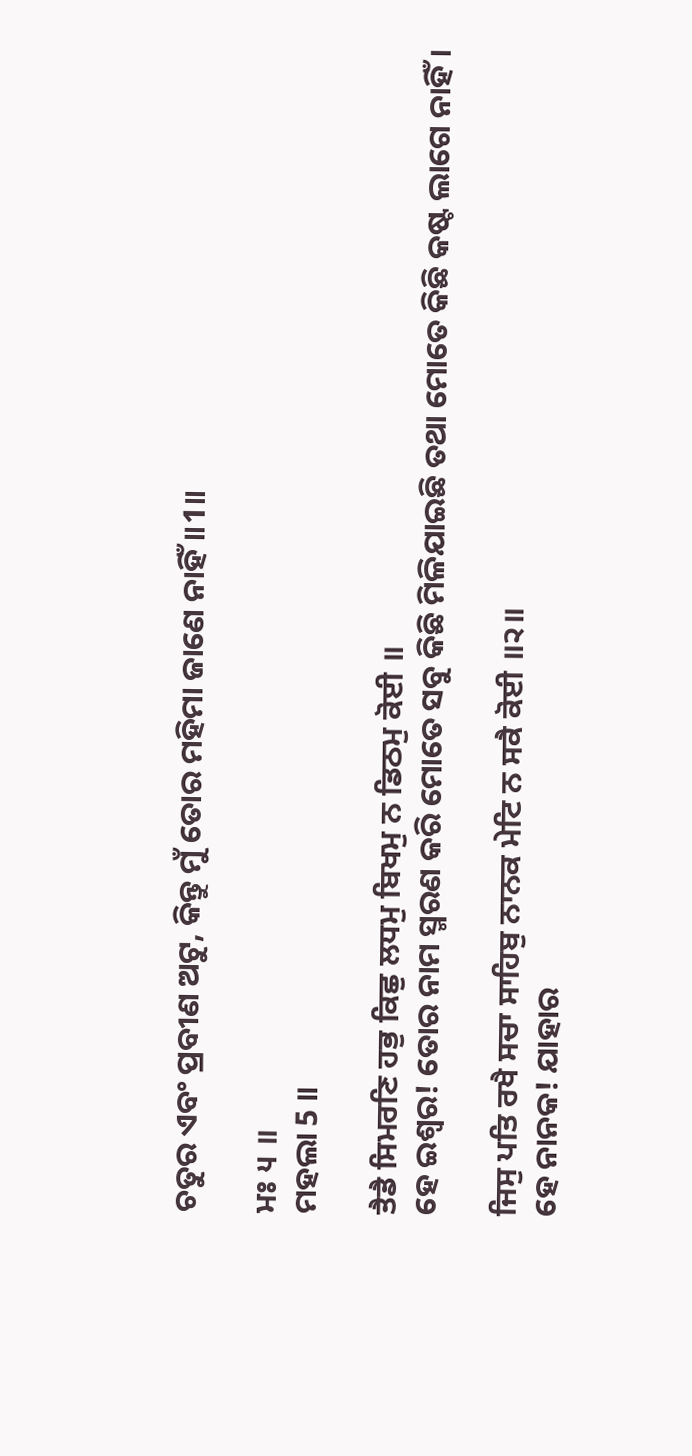ଚତୁର ଏବଂ ପ୍ରବୀଣ ଅଟୁ, କିନ୍ତୁ ମୁଁ ତୋର ମହିମା ଜାଣେ ନାହିଁ॥1॥

ਮਃ ੫ ॥
ମହଲା 5 ॥

ਤੈਡੈ ਸਿਮਰਣਿ ਹਭੁ ਕਿਛੁ ਲਧਮੁ ਬਿਖਮੁ ਨ ਡਿਠਮੁ ਕੋਈ ॥
ହେ ଇଶ୍ଵର! ତୋର ନାମ ସ୍ମରଣ କରି ମୋତେ ସବୁ କିଛି ମିଳିଯାଇଛି ତଥା ମୋତେ କିଛି କଷ୍ଟ ଲାଗେ ନାହିଁ।

ਜਿਸੁ ਪਤਿ ਰਖੈ ਸਚਾ ਸਾਹਿਬੁ ਨਾਨਕ ਮੇਟਿ ਨ ਸਕੈ ਕੋਈ ॥੨॥
ହେ ନାନକ! ଯାହାର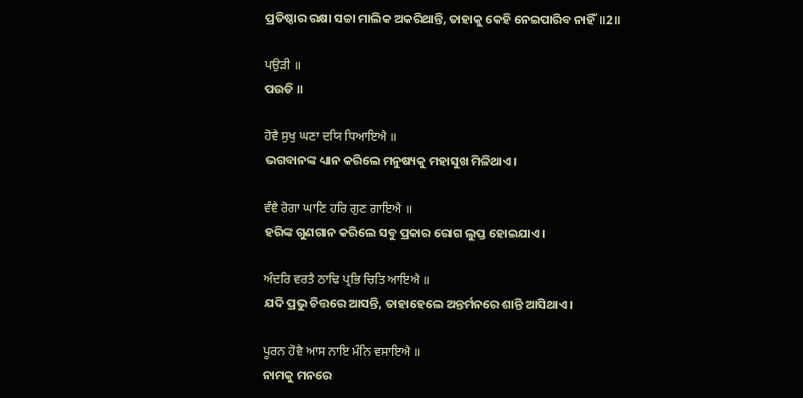ପ୍ରତିଷ୍ଠାର ରକ୍ଷା ସଚ୍ଚା ମାଲିକ ଅକରିଥାନ୍ତି, ତାହାକୁ କେହି ନେଇପାରିବ ନାହିଁ॥2॥

ਪਉੜੀ ॥
ପଉଡି ॥

ਹੋਵੈ ਸੁਖੁ ਘਣਾ ਦਯਿ ਧਿਆਇਐ ॥
ଭଗବାନଙ୍କ ଧ୍ୟାନ କରିଲେ ମନୁଷ୍ୟକୁ ମହାସୁଖ ମିଳିଥାଏ।

ਵੰਞੈ ਰੋਗਾ ਘਾਣਿ ਹਰਿ ਗੁਣ ਗਾਇਐ ॥
ହରିଙ୍କ ଗୁଣଗାନ କରିଲେ ସବୁ ପ୍ରକାର ରୋଗ ଲୁପ୍ତ ହୋଇଯାଏ।

ਅੰਦਰਿ ਵਰਤੈ ਠਾਢਿ ਪ੍ਰਭਿ ਚਿਤਿ ਆਇਐ ॥
ଯଦି ପ୍ରଭୁ ଚିତ୍ତରେ ଆସନ୍ତି, ତାହାହେଲେ ଅନ୍ତର୍ମନରେ ଶାନ୍ତି ଆସିଥାଏ।

ਪੂਰਨ ਹੋਵੈ ਆਸ ਨਾਇ ਮੰਨਿ ਵਸਾਇਐ ॥
ନାମକୁ ମନରେ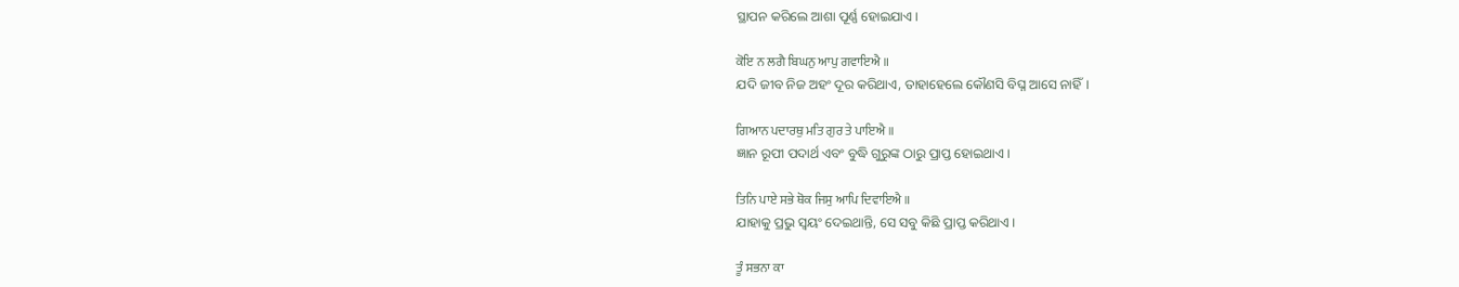ସ୍ଥାପନ କରିଲେ ଆଶା ପୂର୍ଣ୍ଣ ହୋଇଯାଏ।

ਕੋਇ ਨ ਲਗੈ ਬਿਘਨੁ ਆਪੁ ਗਵਾਇਐ ॥
ଯଦି ଜୀବ ନିଜ ଅହଂ ଦୂର କରିଥାଏ, ତାହାହେଲେ କୌଣସି ବିଘ୍ନ ଆସେ ନାହିଁ।

ਗਿਆਨ ਪਦਾਰਥੁ ਮਤਿ ਗੁਰ ਤੇ ਪਾਇਐ ॥
ଜ୍ଞାନ ରୂପୀ ପଦାର୍ଥ ଏବଂ ବୁଦ୍ଧି ଗୁରୁଙ୍କ ଠାରୁ ପ୍ରାପ୍ତ ହୋଇଥାଏ।

ਤਿਨਿ ਪਾਏ ਸਭੇ ਥੋਕ ਜਿਸੁ ਆਪਿ ਦਿਵਾਇਐ ॥
ଯାହାକୁ ପ୍ରଭୁ ସ୍ଵୟଂ ଦେଇଥାନ୍ତି, ସେ ସବୁ କିଛି ପ୍ରାପ୍ତ କରିଥାଏ।

ਤੂੰ ਸਭਨਾ ਕਾ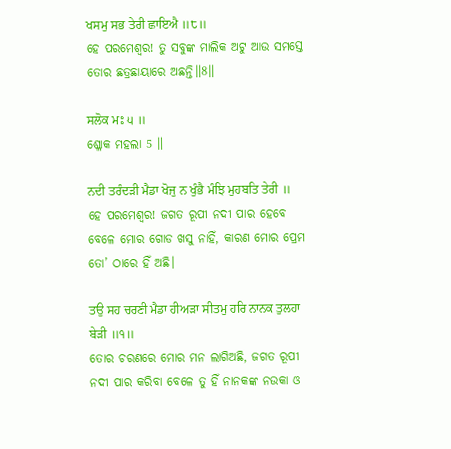ਖਸਮੁ ਸਭ ਤੇਰੀ ਛਾਇਐ ॥੮॥
ହେ ପରମେଶ୍ଵର! ତୁ ସବୁଙ୍କ ମାଲିକ ଅଟୁ ଆଉ ସମସ୍ତେ ତୋର ଛତ୍ରଛାୟାରେ ଅଛନ୍ତି॥8॥

ਸਲੋਕ ਮਃ ੫ ॥
ଶ୍ଳୋକ ମହଲା 5 ॥

ਨਦੀ ਤਰੰਦੜੀ ਮੈਡਾ ਖੋਜੁ ਨ ਖੁੰਭੈ ਮੰਝਿ ਮੁਹਬਤਿ ਤੇਰੀ ॥
ହେ ପରମେଶ୍ଵର! ଜଗତ ରୂପୀ ନଦୀ ପାର ହେବେ ବେଳେ ମୋର ଗୋଡ ଖସୁ ନାହିଁ, କାରଣ ମୋର ପ୍ରେମ ତୋ’ ଠାରେ ହିଁ ଅଛି।

ਤਉ ਸਹ ਚਰਣੀ ਮੈਡਾ ਹੀਅੜਾ ਸੀਤਮੁ ਹਰਿ ਨਾਨਕ ਤੁਲਹਾ ਬੇੜੀ ॥੧॥
ତୋର ଚରଣରେ ମୋର ମନ ଲାଗିଅଛି, ଜଗତ ରୂପୀ ନଦୀ ପାର କରିବା ବେଳେ ତୁ ହିଁ ନାନକଙ୍କ ନଉକା ଓ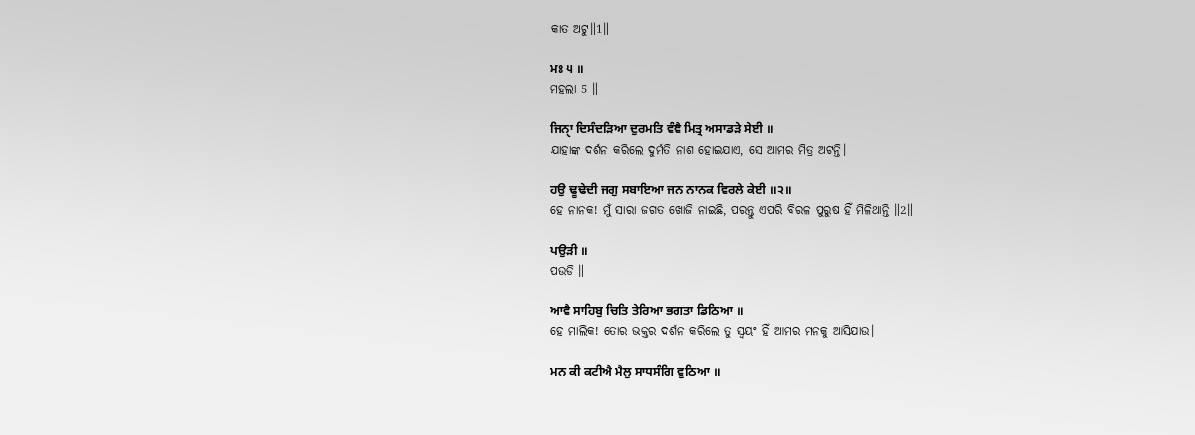କାତ ଅଟୁ॥1॥

ਮਃ ੫ ॥
ମହଲା 5 ॥

ਜਿਨੑਾ ਦਿਸੰਦੜਿਆ ਦੁਰਮਤਿ ਵੰਞੈ ਮਿਤ੍ਰ ਅਸਾਡੜੇ ਸੇਈ ॥
ଯାହାଙ୍କ ଦର୍ଶନ କରିଲେ ଦୁର୍ମତି ନାଶ ହୋଇଯାଏ, ସେ ଆମର ମିତ୍ର ଅଟନ୍ତି।

ਹਉ ਢੂਢੇਦੀ ਜਗੁ ਸਬਾਇਆ ਜਨ ਨਾਨਕ ਵਿਰਲੇ ਕੇਈ ॥੨॥
ହେ ନାନକ! ମୁଁ ସାରା ଜଗତ ଖୋଜି ନାଇଛି, ପରନ୍ତୁ ଏପରି ବିରଳ ପୁରୁଷ ହିଁ ମିଳିଥାନ୍ତି ॥2॥

ਪਉੜੀ ॥
ପଉଡି ॥

ਆਵੈ ਸਾਹਿਬੁ ਚਿਤਿ ਤੇਰਿਆ ਭਗਤਾ ਡਿਠਿਆ ॥
ହେ ମାଲିକ! ତୋର ଭକ୍ତର ଦର୍ଶନ କରିଲେ ତୁ ସ୍ଵୟଂ ହିଁ ଆମର ମନକୁ ଆସିଯାଉ।

ਮਨ ਕੀ ਕਟੀਐ ਮੈਲੁ ਸਾਧਸੰਗਿ ਵੁਠਿਆ ॥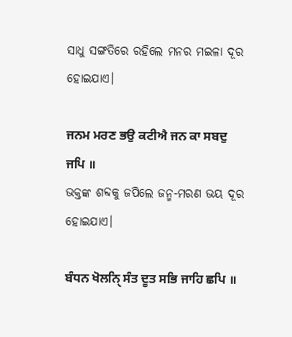ସାଧୁ ସଙ୍ଗତିରେ ରହିଲେ ମନର ମଇଳା ଦୂର ହୋଇଯାଏ।

ਜਨਮ ਮਰਣ ਭਉ ਕਟੀਐ ਜਨ ਕਾ ਸਬਦੁ ਜਪਿ ॥
ଭକ୍ତଙ୍କ ଶବ୍ଦକୁ ଜପିଲେ ଜନ୍ମ-ମରଣ ଭୟ ଦୂର ହୋଇଯାଏ।

ਬੰਧਨ ਖੋਲਨੑਿ ਸੰਤ ਦੂਤ ਸਭਿ ਜਾਹਿ ਛਪਿ ॥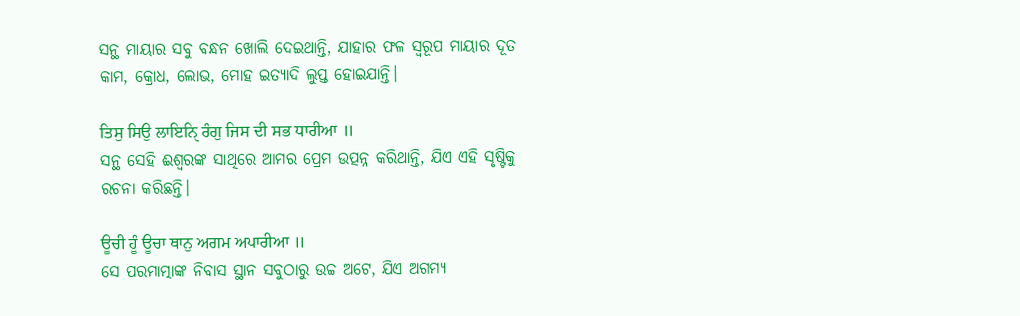ସନ୍ଥ ମାୟାର ସବୁ ବନ୍ଧନ ଖୋଲି ଦେଇଥାନ୍ତି, ଯାହାର ଫଳ ସ୍ୱରୂପ ମାୟାର ଦୂତ କାମ, କ୍ରୋଧ, ଲୋଭ, ମୋହ ଇତ୍ୟାଦି ଲୁପ୍ତ ହୋଇଯାନ୍ତି।

ਤਿਸੁ ਸਿਉ ਲਾਇਨੑਿ ਰੰਗੁ ਜਿਸ ਦੀ ਸਭ ਧਾਰੀਆ ॥
ସନ୍ଥ ସେହି ଈଶ୍ବରଙ୍କ ସାଥିରେ ଆମର ପ୍ରେମ ଉତ୍ପନ୍ନ କରିଥାନ୍ତି, ଯିଏ ଏହି ସୃଷ୍ଟିକୁ ରଚନା କରିଛନ୍ତି।

ਊਚੀ ਹੂੰ ਊਚਾ ਥਾਨੁ ਅਗਮ ਅਪਾਰੀਆ ॥
ସେ ପରମାତ୍ମାଙ୍କ ନିବାସ ସ୍ଥାନ ସବୁଠାରୁ ଉଚ୍ଚ ଅଟେ, ଯିଏ ଅଗମ୍ୟ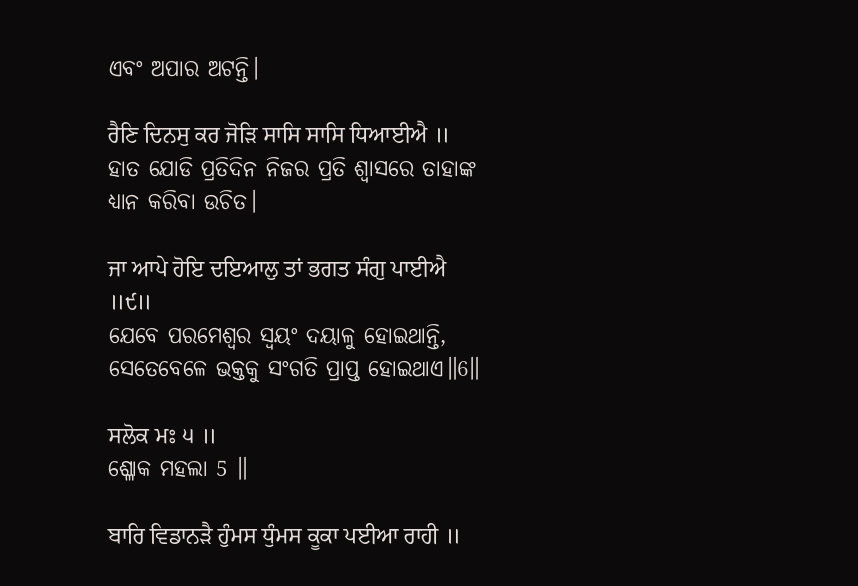ଏବଂ ଅପାର ଅଟନ୍ତି।

ਰੈਣਿ ਦਿਨਸੁ ਕਰ ਜੋੜਿ ਸਾਸਿ ਸਾਸਿ ਧਿਆਈਐ ॥
ହାତ ଯୋଡି ପ୍ରତିଦିନ ନିଜର ପ୍ରତି ଶ୍ଵାସରେ ତାହାଙ୍କ ଧ୍ୟାନ କରିବା ଉଚିତ।

ਜਾ ਆਪੇ ਹੋਇ ਦਇਆਲੁ ਤਾਂ ਭਗਤ ਸੰਗੁ ਪਾਈਐ ॥੯॥
ଯେବେ ପରମେଶ୍ଵର ସ୍ଵୟଂ ଦୟାଳୁ ହୋଇଥାନ୍ତି, ସେତେବେଳେ ଭକ୍ତକୁ ସଂଗତି ପ୍ରାପ୍ତ ହୋଇଥାଏ॥6॥

ਸਲੋਕ ਮਃ ੫ ॥
ଶ୍ଳୋକ ମହଲା 5 ॥

ਬਾਰਿ ਵਿਡਾਨੜੈ ਹੁੰਮਸ ਧੁੰਮਸ ਕੂਕਾ ਪਈਆ ਰਾਹੀ ॥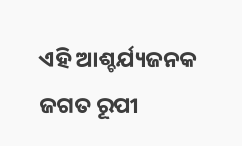ଏହି ଆଶ୍ଚର୍ଯ୍ୟଜନକ ଜଗତ ରୂପୀ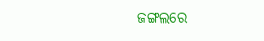ଜଙ୍ଗଲରେ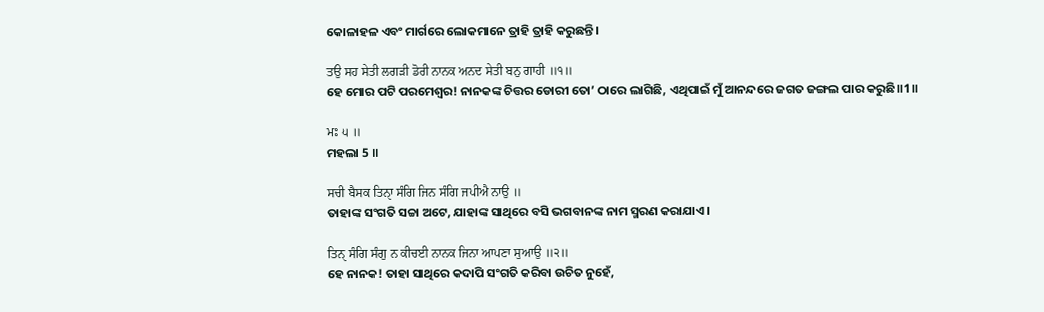କୋଳାହଳ ଏବଂ ମାର୍ଗରେ ଲୋକମାନେ ତ୍ରାହି ତ୍ରାହି କରୁଛନ୍ତି।

ਤਉ ਸਹ ਸੇਤੀ ਲਗੜੀ ਡੋਰੀ ਨਾਨਕ ਅਨਦ ਸੇਤੀ ਬਨੁ ਗਾਹੀ ॥੧॥
ହେ ମୋର ପଟି ପରମେଶ୍ଵର! ନାନକଙ୍କ ଚିତ୍ତର ଡୋରୀ ତୋ’ ଠାରେ ଲାଗିଛି, ଏଥିପାଇଁ ମୁଁ ଆନନ୍ଦରେ ଜଗତ ଜଙ୍ଗଲ ପାର କରୁଛି॥1॥

ਮਃ ੫ ॥
ମହଲା 5 ॥

ਸਚੀ ਬੈਸਕ ਤਿਨੑਾ ਸੰਗਿ ਜਿਨ ਸੰਗਿ ਜਪੀਐ ਨਾਉ ॥
ତାହାଙ୍କ ସଂଗତି ସଚ୍ଚା ଅଟେ, ଯାହାଙ୍କ ସାଥିରେ ବସି ଭଗବାନଙ୍କ ନାମ ସ୍ମରଣ କରାଯାଏ।

ਤਿਨੑ ਸੰਗਿ ਸੰਗੁ ਨ ਕੀਚਈ ਨਾਨਕ ਜਿਨਾ ਆਪਣਾ ਸੁਆਉ ॥੨॥
ହେ ନାନକ! ତାହା ସାଥିରେ କଦାପି ସଂଗତି କରିବା ଉଚିତ ନୁହେଁ,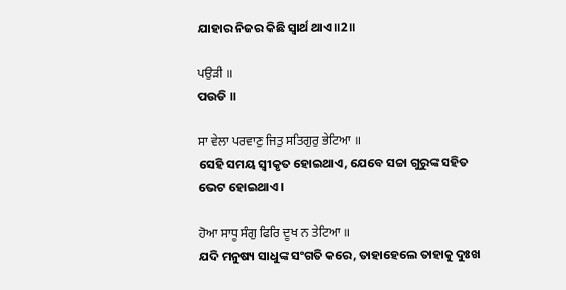ଯାହାର ନିଜର କିଛି ସ୍ଵାର୍ଥ ଥାଏ॥2॥

ਪਉੜੀ ॥
ପଉଡି ॥

ਸਾ ਵੇਲਾ ਪਰਵਾਣੁ ਜਿਤੁ ਸਤਿਗੁਰੁ ਭੇਟਿਆ ॥
ସେହି ସମୟ ସ୍ଵୀକୃତ ହୋଇଥାଏ, ଯେବେ ସଚ୍ଚା ଗୁରୁଙ୍କ ସହିତ ଭେଟ ହୋଇଥାଏ।

ਹੋਆ ਸਾਧੂ ਸੰਗੁ ਫਿਰਿ ਦੂਖ ਨ ਤੇਟਿਆ ॥
ଯଦି ମନୁଷ୍ୟ ସାଧୁଙ୍କ ସଂଗତି କରେ, ତାହାହେଲେ ତାହାକୁ ଦୁଃଖ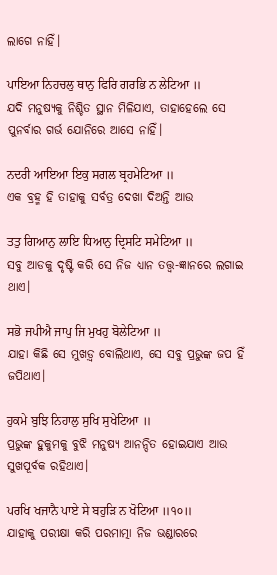ଲାଗେ ନାହିଁ।

ਪਾਇਆ ਨਿਹਚਲੁ ਥਾਨੁ ਫਿਰਿ ਗਰਭਿ ਨ ਲੇਟਿਆ ॥
ଯଦି ମନୁଷ୍ୟକୁ ନିଶ୍ଚିତ ସ୍ଥାନ ମିଳିଯାଏ, ତାହାହେଲେ ସେ ପୁନର୍ବାର ଗର୍ଭ ଯୋନିରେ ଆସେ ନାହିଁ।

ਨਦਰੀ ਆਇਆ ਇਕੁ ਸਗਲ ਬ੍ਰਹਮੇਟਿਆ ॥
ଏକ ବ୍ରହ୍ମ ହି ତାହାକୁ ସର୍ବତ୍ର ଦେଖା ଦିଅନ୍ତି ଆଉ

ਤਤੁ ਗਿਆਨੁ ਲਾਇ ਧਿਆਨੁ ਦ੍ਰਿਸਟਿ ਸਮੇਟਿਆ ॥
ସବୁ ଆଡକୁ ଦୃଷ୍ଟି କରି ସେ ନିଜ ଧ୍ୟାନ ତତ୍ତ୍ଵ-ଜ୍ଞାନରେ ଲଗାଇ ଥାଏ।

ਸਭੋ ਜਪੀਐ ਜਾਪੁ ਜਿ ਮੁਖਹੁ ਬੋਲੇਟਿਆ ॥
ଯାହା କିଛି ସେ ମୁଖଡ଼୍ଵ ବୋଲିଥାଏ, ସେ ସବୁ ପ୍ରଭୁଙ୍କ ଜପ ହିଁ ଜପିଥାଏ।

ਹੁਕਮੇ ਬੁਝਿ ਨਿਹਾਲੁ ਸੁਖਿ ਸੁਖੇਟਿਆ ॥
ପ୍ରଭୁଙ୍କ ହୁକୁମକୁ ବୁଝି ମନୁଷ୍ୟ ଆନନ୍ଦିତ ହୋଇଯାଏ ଆଉ ସୁଖପୂର୍ବକ ରହିଥାଏ।

ਪਰਖਿ ਖਜਾਨੈ ਪਾਏ ਸੇ ਬਹੁੜਿ ਨ ਖੋਟਿਆ ॥੧੦॥
ଯାହାକୁ ପରୀକ୍ଷା କରି ପରମାତ୍ମା ନିଜ ଭଣ୍ଡାରରେ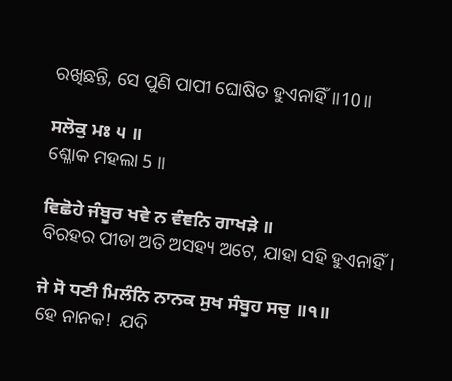ରଖିଛନ୍ତି, ସେ ପୁଣି ପାପୀ ଘୋଷିତ ହୁଏନାହିଁ॥10॥

ਸਲੋਕੁ ਮਃ ੫ ॥
ଶ୍ଳୋକ ମହଲା 5 ॥

ਵਿਛੋਹੇ ਜੰਬੂਰ ਖਵੇ ਨ ਵੰਞਨਿ ਗਾਖੜੇ ॥
ବିରହର ପୀଡା ଅତି ଅସହ୍ୟ ଅଟେ, ଯାହା ସହି ହୁଏନାହିଁ।

ਜੇ ਸੋ ਧਣੀ ਮਿਲੰਨਿ ਨਾਨਕ ਸੁਖ ਸੰਬੂਹ ਸਚੁ ॥੧॥
ହେ ନାନକ!  ଯଦି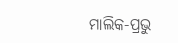ମାଲିକ-ପ୍ରଭୁ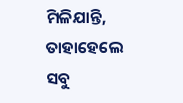ମିଳିଯାନ୍ତି, ତାହାହେଲେ ସବୁ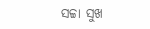ସଚ୍ଚା ସୁଖ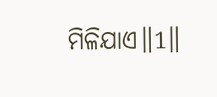ମିଳିଯାଏ॥1॥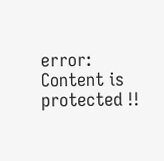error: Content is protected !!